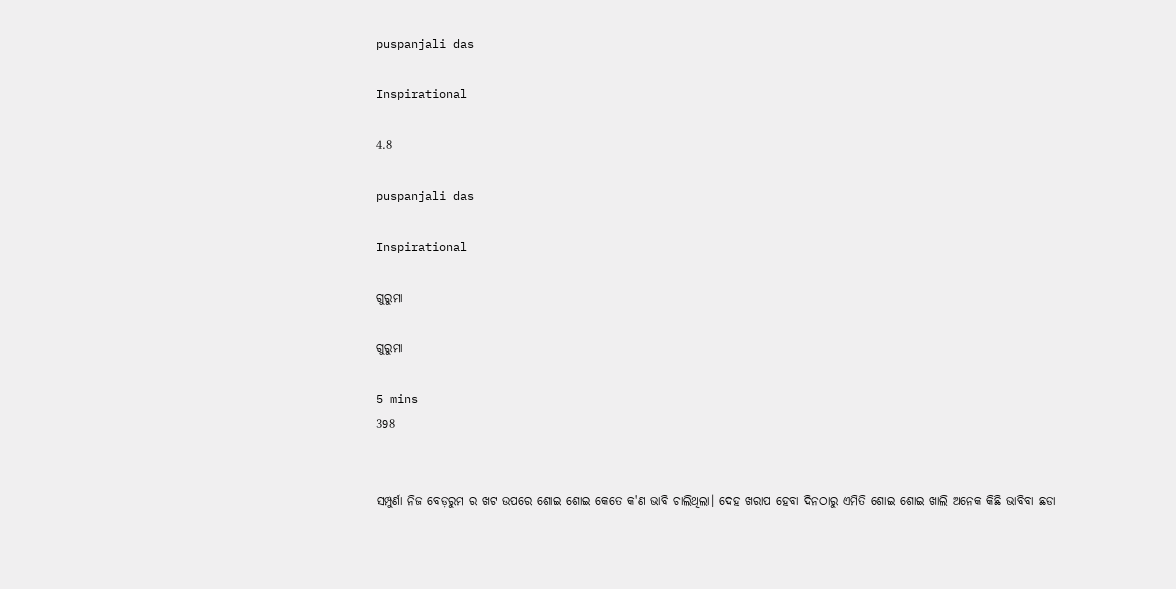puspanjali das

Inspirational

4.8

puspanjali das

Inspirational

ଗୁରୁମା

ଗୁରୁମା

5 mins
398


ସମ୍ପୁର୍ଣା ନିଜ ବେଡ଼ରୁମ ର ଖଟ ଉପରେ ଶୋଇ ଶୋଇ କେତେ କ'ଣ ଭାବି ଚାଲିଥିଲା। ଦେହ ଖରାପ ହେବା ଦିନଠାରୁ ଏମିତି ଶୋଇ ଶୋଇ ଖାଲି ଅନେକ କିଛି ଭାବିବା ଛଡା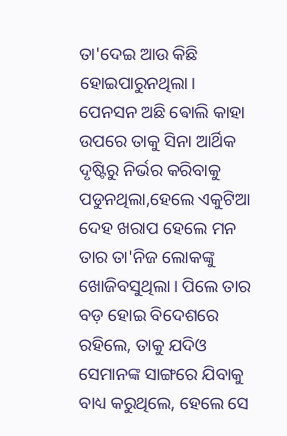ତା'ଦେଇ ଆଉ କିଛି ହୋଇପାରୁନଥିଲା। ପେନସନ ଅଛି ଵୋଲି କାହା ଉପରେ ତାକୁ ସିନା ଆର୍ଥିକ ଦୃଷ୍ଟିରୁ ନିର୍ଭର କରିବାକୁ ପଡୁନଥିଲା,ହେଲେ ଏକୁଟିଆ ଦେହ ଖରାପ ହେଲେ ମନ ତାର ତା'ନିଜ ଲୋକଙ୍କୁ ଖୋଜିବସୁଥିଲା। ପିଲେ ତାର ବଡ଼ ହୋଇ ବିଦେଶରେ ରହିଲେ, ତାକୁ ଯଦିଓ ସେମାନଙ୍କ ସାଙ୍ଗରେ ଯିବାକୁ ବାଧ୍ୟ କରୁଥିଲେ, ହେଲେ ସେ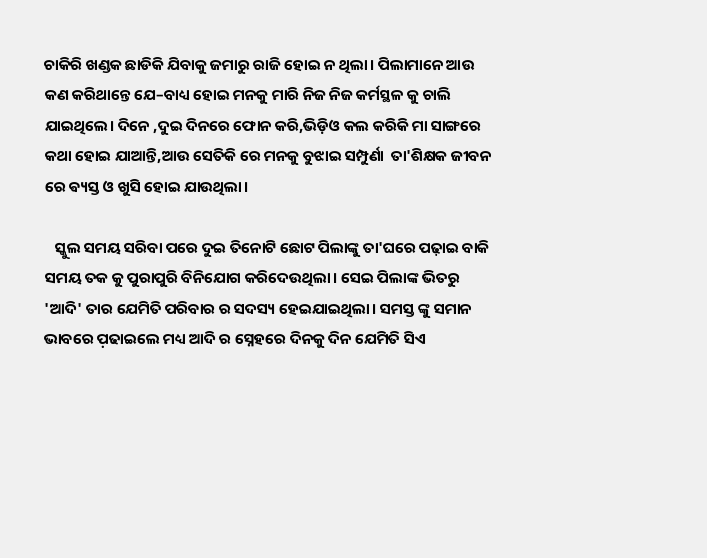ଚାକିରି ଖଣ୍ଡକ ଛାଡିକି ଯିବାକୁ ଜମାରୁ ରାଜି ହୋଇ ନ ଥିଲା। ପିଲାମାନେ ଆଉ କଣ କରିଥାନ୍ତେ ଯେ–ବାଧ୍ୟ ହୋଇ ମନକୁ ମାରି ନିଜ ନିଜ କର୍ମସ୍ଥଳ କୁ ଚାଲି ଯାଇଥିଲେ। ଦିନେ ,ଦୁଇ ଦିନରେ ଫୋନ କରି,ଭିଡ଼ିଓ କଲ କରିକି ମା ସାଙ୍ଗରେ କଥା ହୋଇ ଯାଆନ୍ତି,ଆଉ ସେତିକି ରେ ମନକୁ ବୁଝାଇ ସମ୍ପୁର୍ଣା  ତା'ଶିକ୍ଷକ ଜୀବନ ରେ ଵ୍ୟସ୍ତ ଓ ଖୁସି ହୋଇ ଯାଉଥିଲା।

   ସ୍କୁଲ ସମୟ ସରିବା ପରେ ଦୁଇ ତିନୋଟି ଛୋଟ ପିଲାଙ୍କୁ ତା'ଘରେ ପଢ଼ାଇ ବାକି ସମୟ ତକ କୁ ପୁରାପୁରି ବିନିଯୋଗ କରିଦେଉଥିଲା। ସେଇ ପିଲାଙ୍କ ଭିତରୁ 'ଆଦି' ତାର ଯେମିତି ପରିବାର ର ସଦସ୍ୟ ହେଇଯାଇଥିଲା। ସମସ୍ତ ଙ୍କୁ ସମାନ ଭାବରେ ପ଼ଢାଇଲେ ମଧ୍ୟ ଆଦି ର ସ୍ନେହରେ ଦିନକୁ ଦିନ ଯେମିତି ସିଏ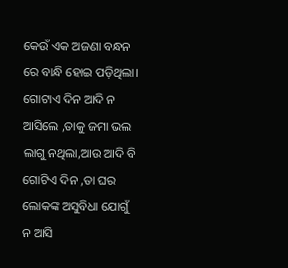କେଉଁ ଏକ ଅଜଣା ବନ୍ଧନ ରେ ବାନ୍ଧି ହୋଇ ପଡ଼ିଥିଲା। ଗୋଟାଏ ଦିନ ଆଦି ନ ଆସିଲେ ,ତାକୁ ଜମା ଭଲ ଲାଗୁ ନଥିଲା,ଆଉ ଆଦି ବି ଗୋଟିଏ ଦିନ ,ତା ଘର ଲୋକଙ୍କ ଅସୁବିଧା ଯୋଗୁଁ ନ ଆସି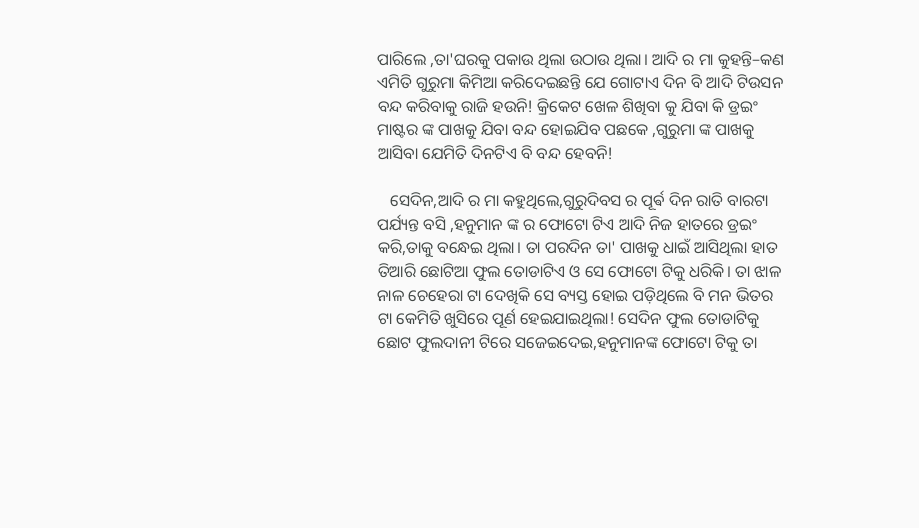ପାରିଲେ ,ତା'ଘରକୁ ପକାଉ ଥିଲା ଉଠାଉ ଥିଲା। ଆଦି ର ମା କୁହନ୍ତି–କଣ ଏମିତି ଗୁରୁମା କିମିଆ କରିଦେଇଛନ୍ତି ଯେ ଗୋଟାଏ ଦିନ ବି ଆଦି ଟିଉସନ ବନ୍ଦ କରିବାକୁ ରାଜି ହଉନି! କ୍ରିକେଟ ଖେଳ ଶିଖିବା କୁ ଯିବା କି ଡ୍ରଇଂ ମାଷ୍ଟର ଙ୍କ ପାଖକୁ ଯିବା ବନ୍ଦ ହୋଇଯିବ ପଛକେ ,ଗୁରୁମା ଙ୍କ ପାଖକୁ ଆସିବା ଯେମିତି ଦିନଟିଏ ବି ବନ୍ଦ ହେବନି!

   ସେଦିନ,ଆଦି ର ମା କହୁଥିଲେ,ଗୁରୁଦିବସ ର ପୂର୍ଵ ଦିନ ରାତି ବାରଟା ପର୍ଯ୍ୟନ୍ତ ବସି ,ହନୁମାନ ଙ୍କ ର ଫୋଟୋ ଟିଏ ଆଦି ନିଜ ହାତରେ ଡ୍ରଇଂ କରି,ତାକୁ ବନ୍ଧେଇ ଥିଲା। ତା ପରଦିନ ତା' ପାଖକୁ ଧାଇଁ ଆସିଥିଲା ହାତ ତିଆରି ଛୋଟିଆ ଫୁଲ ତୋଡାଟିଏ ଓ ସେ ଫୋଟୋ ଟିକୁ ଧରିକି। ତା ଝାଳ ନାଳ ଚେହେରା ଟା ଦେଖିକି ସେ ବ୍ୟସ୍ତ ହୋଇ ପଡ଼ିଥିଲେ ବି ମନ ଭିତର ଟା କେମିତି ଖୁସିରେ ପୂର୍ଣ ହେଇଯାଇଥିଲା! ସେଦିନ ଫୁଲ ତୋଡାଟିକୁ ଛୋଟ ଫୁଲଦାନୀ ଟିରେ ସଜେଇଦେଇ,ହନୁମାନଙ୍କ ଫୋଟୋ ଟିକୁ ତା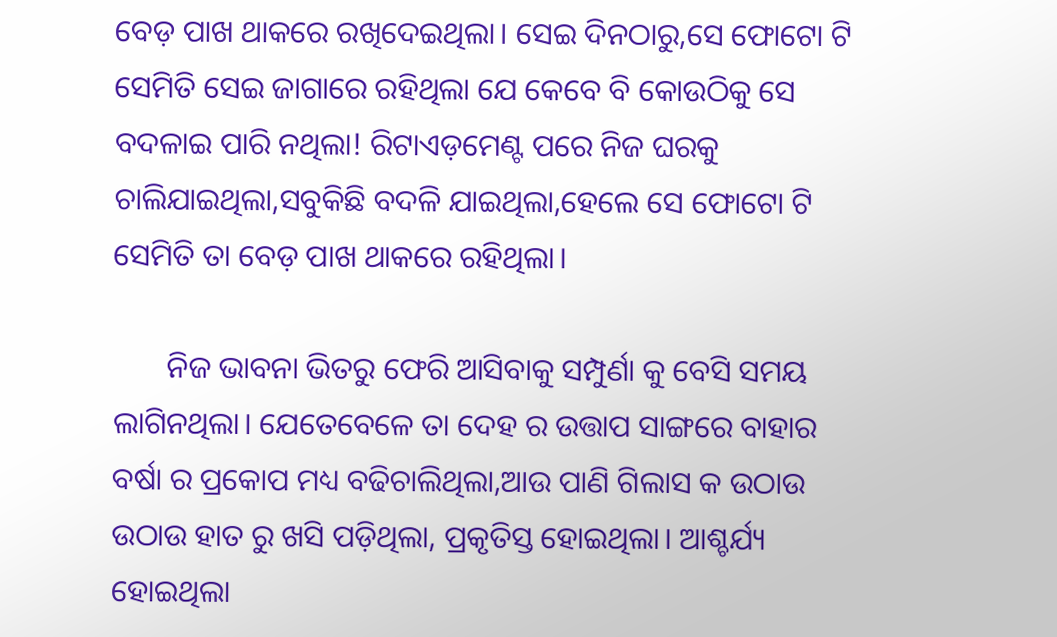ବେଡ଼ ପାଖ ଥାକରେ ରଖିଦେଇଥିଲା। ସେଇ ଦିନଠାରୁ,ସେ ଫୋଟୋ ଟି ସେମିତି ସେଇ ଜାଗାରେ ରହିଥିଲା ଯେ କେବେ ବି କୋଉଠିକୁ ସେ ବଦଳାଇ ପାରି ନଥିଲା! ରିଟାଏଡ଼ମେଣ୍ଟ ପରେ ନିଜ ଘରକୁ ଚାଲିଯାଇଥିଲା,ସବୁକିଛି ବଦଳି ଯାଇଥିଲା,ହେଲେ ସେ ଫୋଟୋ ଟି ସେମିତି ତା ବେଡ଼ ପାଖ ଥାକରେ ରହିଥିଲା।

       ନିଜ ଭାବନା ଭିତରୁ ଫେରି ଆସିବାକୁ ସମ୍ପୁର୍ଣା କୁ ବେସି ସମୟ ଲାଗିନଥିଲା। ଯେତେବେଳେ ତା ଦେହ ର ଉତ୍ତାପ ସାଙ୍ଗରେ ବାହାର ବର୍ଷା ର ପ୍ରକୋପ ମଧ୍ୟ ବଢିଚାଲିଥିଲା,ଆଉ ପାଣି ଗିଲାସ କ ଉଠାଉ ଉଠାଉ ହାତ ରୁ ଖସି ପଡ଼ିଥିଲା, ପ୍ରକୃତିସ୍ତ ହୋଇଥିଲା। ଆଶ୍ଚର୍ଯ୍ୟ ହୋଇଥିଲା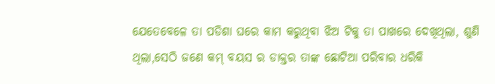ଯେତେବେଳେ ତା ପଡିଶା ଘରେ କାମ କରୁଥିବା ଝିଅ ଟିକୁ ତା ପାଖରେ ଦେଖିଥିଲା, ଶୁଣି ଥିଲା,ସେଠି ଜଣେ କମ୍ ବୟସ ର ଡାକ୍ତର ତାଙ୍କ ଛୋଟିଆ ପରିବାର ଧରିକି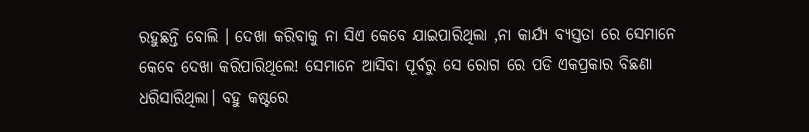ରହୁଛନ୍ତି ବୋଲି । ଦେଖା କରିବାକୁ ନା ସିଏ କେବେ ଯାଇପାରିଥିଲା ,ନା କାର୍ଯ୍ୟ ବ୍ୟସ୍ତତା ରେ ସେମାନେ କେବେ ଦେଖା କରିପାରିଥିଲେ! ସେମାନେ ଆସିବା ପୂର୍ବରୁ ସେ ରୋଗ ରେ ପଡି ଏକପ୍ରକାର ବିଛଣା ଧରିସାରିଥିଲା। ବହୁ କଷ୍ଟରେ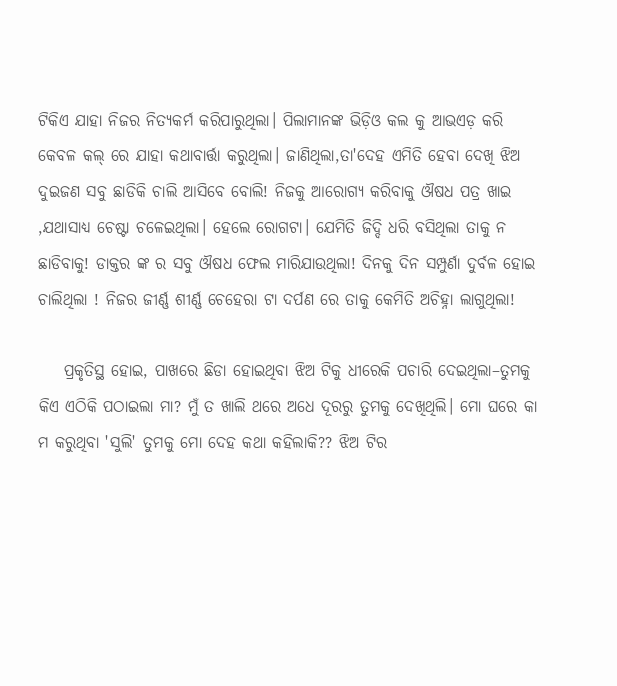ଟିକିଏ ଯାହା ନିଜର ନିତ୍ୟକର୍ମ କରିପାରୁଥିଲା। ପିଲାମାନଙ୍କ ଭିଡ଼ିଓ କଲ କୁ ଆଭଏଡ଼ କରି କେବଳ କଲ୍ ରେ ଯାହା କଥାବାର୍ତ୍ତା କରୁଥିଲା। ଜାଣିଥିଲା,ତା'ଦେହ ଏମିତି ହେବା ଦେଖି ଝିଅ ଦୁଇଜଣ ସବୁ ଛାଡିକି ଚାଲି ଆସିବେ ବୋଲି! ନିଜକୁ ଆରୋଗ୍ୟ କରିବାକୁ ଔଷଧ ପତ୍ର ଖାଇ ,ଯଥାସାଧ୍ୟ ଚେଷ୍ଟା ଚଳେଇଥିଲା। ହେଲେ ରୋଗଟା। ଯେମିତି ଜିଦ୍ଦି ଧରି ବସିଥିଲା ତାକୁ ନ ଛାଡିବାକୁ! ଡାକ୍ତର ଙ୍କ ର ସବୁ ଔଷଧ ଫେଲ ମାରିଯାଉଥିଲା! ଦିନକୁ ଦିନ ସମ୍ପୁର୍ଣା ଦୁର୍ବଳ ହୋଇ ଚାଲିଥିଲା ! ନିଜର ଜୀର୍ଣ୍ଣ ଶୀର୍ଣ୍ଣ ଚେହେରା ଟା ଦର୍ପଣ ରେ ତାକୁ କେମିତି ଅଚିହ୍ନା ଲାଗୁଥିଲା!

    ପ୍ରକୃତିସ୍ଥ ହୋଇ, ପାଖରେ ଛିଡା ହୋଇଥିବା ଝିଅ ଟିକୁ ଧୀରେକି ପଚାରି ଦେଇଥିଲା–ତୁମକୁ କିଏ ଏଠିକି ପଠାଇଲା ମା? ମୁଁ ତ ଖାଲି ଥରେ ଅଧେ ଦୂରରୁ ତୁମକୁ ଦେଖିଥିଲି। ମୋ ଘରେ କା ମ କରୁଥିବା 'ସୁଲି' ତୁମକୁ ମୋ ଦେହ କଥା କହିଲାକି?? ଝିଅ ଟିର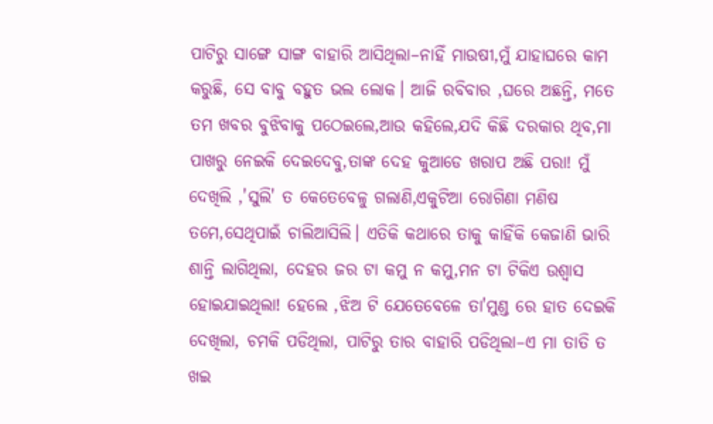ପାଟିରୁ ସାଙ୍ଗେ ସାଙ୍ଗ ବାହାରି ଆସିଥିଲା–ନାହିଁ ମାଉଷୀ,ମୁଁ ଯାହାଘରେ କାମ କରୁଛି, ସେ ବାବୁ ବହୁତ ଭଲ ଲୋକ। ଆଜି ରବିବାର ,ଘରେ ଅଛନ୍ତି, ମତେ ତମ ଖବର ବୁଝିବାକୁ ପଠେଇଲେ,ଆଉ କହିଲେ,ଯଦି କିଛି ଦରକାର ଥିବ,ମା ପାଖରୁ ନେଇକି ଦେଇଦେବୁ,ତାଙ୍କ ଦେହ କୁଆଡେ ଖରାପ ଅଛି ପରା! ମୁଁ ଦେଖିଲି ,'ସୁଲି' ତ କେତେବେଳୁ ଗଲାଣି,ଏକୁଟିଆ ରୋଗିଣା ମଣିଷ ତମେ,ସେଥିପାଇଁ ଚାଲିଆସିଲି। ଏତିକି କଥାରେ ତାକୁ କାହିଁକି କେଜାଣି ଭାରି ଶାନ୍ତି ଲାଗିଥିଲା, ଦେହର ଜର ଟା କମୁ ନ କମୁ,ମନ ଟା ଟିକିଏ ଉଶ୍ଵାସ ହୋଇଯାଇଥିଲା! ହେଲେ ,ଝିଅ ଟି ଯେତେବେଳେ ତା'ମୁଣ୍ଡ ରେ ହାତ ଦେଇକି ଦେଖିଲା, ଚମକି ପଡିଥିଲା, ପାଟିରୁ ତାର ବାହାରି ପଡିଥିଲା–ଏ ମା ତାତି ତ ଖଇ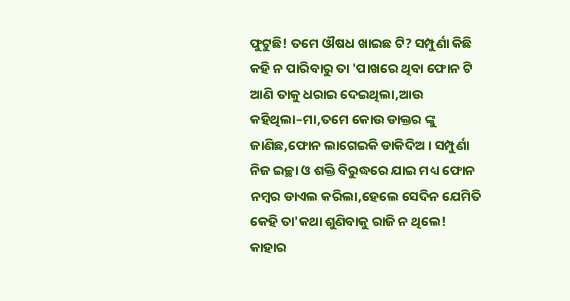ଫୁଟୁଛି! ତମେ ଔଷଧ ଖାଇଛ ଟି? ସମ୍ପୁର୍ଣା କିଛି କହି ନ ପାରିବାରୁ ତା 'ପାଖରେ ଥିବା ଫୋନ ଟି ଆଣି ତାକୁ ଧରାଇ ଦେଇଥିଲା,ଆଉ କହିଥିଲା–ମା,ତମେ କୋଉ ଡାକ୍ତର ଙ୍କୁ ଜାଣିଛ,ଫୋନ ଲାଗେଇକି ଡାକିଦିଅ। ସମ୍ପୁର୍ଣା ନିଜ ଇଚ୍ଛା ଓ ଶକ୍ତି ବିରୁଦ୍ଧରେ ଯାଇ ମଧ୍ୟ ଫୋନ ନମ୍ବର ଡାଏଲ କରିଲା,ହେଲେ ସେଦିନ ଯେମିତି କେହି ତା'କଥା ଶୁଣିବାକୁ ରାଜି ନ ଥିଲେ! କାହାର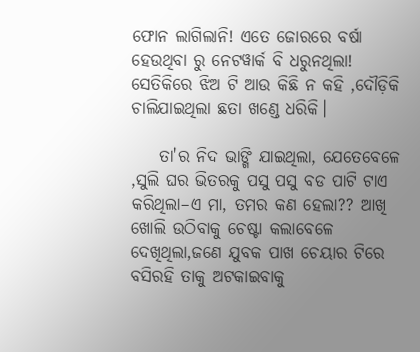ଫୋନ ଲାଗିଲାନି! ଏତେ ଜୋରରେ ବର୍ଷା ହେଉଥିବା ରୁ ନେଟୱାର୍କ ବି ଧରୁନଥିଲା! ସେତିକିରେ ଝିଅ ଟି ଆଉ କିଛି ନ କହି ,ଦୌଡ଼ିକି ଚାଲିଯାଇଥିଲା ଛତା ଖଣ୍ଡେ ଧରିକି।

    ତା'ର ନିଦ ଭାଙ୍ଗି ଯାଇଥିଲା, ଯେତେବେଳେ ,ସୁଲି ଘର ଭିତରକୁ ପସୁ ପସୁ ବଡ ପାଟି ଟାଏ କରିଥିଲା–ଏ ମା, ତମର କଣ ହେଲା?? ଆଖି ଖୋଲି ଉଠିବାକୁ ଚେଷ୍ଟା କଲାବେଳେ ଦେଖିଥିଲା,ଜଣେ ଯୁବକ ପାଖ ଚେୟାର ଟିରେ ବସିରହି ତାକୁ ଅଟକାଇବାକୁ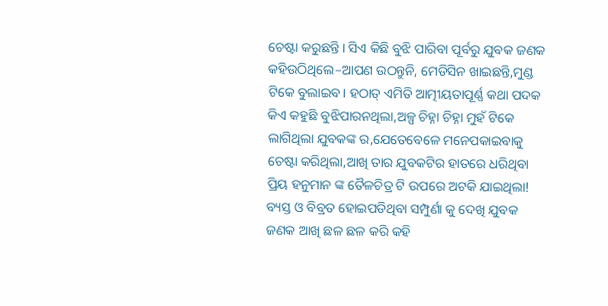ଚେଷ୍ଟା କରୁଛନ୍ତି। ସିଏ କିଛି ବୁଝି ପାରିବା ପୂର୍ବରୁ ଯୁବକ ଜଣକ କହିଉଠିଥିଲେ–ଆପଣ ଉଠନ୍ତୁନି, ମେଡିସିନ ଖାଇଛନ୍ତି,ମୁଣ୍ଡ ଟିକେ ବୁଲାଇବ। ହଠାତ୍ ଏମିତି ଆତ୍ମୀୟତାପୂର୍ଣ୍ଣ କଥା ପଦକ କିଏ କହୁଛି ବୁଝିପାରନଥିଲା,ଅଳ୍ପ ଚିହ୍ନା ଚିହ୍ନା ମୁହଁ ଟିକେ ଲାଗିଥିଲା ଯୁବକଙ୍କ ର,ଯେତେବେଳେ ମନେପକାଇବାକୁ ଚେଷ୍ଟା କରିଥିଲା,ଆଖି ତାର ଯୁବକଟିର ହାତରେ ଧରିଥିବା ପ୍ରିୟ ହନୁମାନ ଙ୍କ ତୈଳଚିତ୍ର ଟି ଉପରେ ଅଟକି ଯାଇଥିଲା! ବ୍ୟସ୍ତ ଓ ବିବ୍ରତ ହୋଇପଡିଥିବା ସମ୍ପୁର୍ଣା କୁ ଦେଖି ଯୁବକ ଜଣକ ଆଖି ଛଳ ଛଳ କରି କହି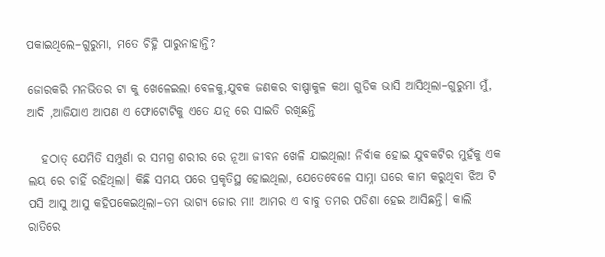ପକାଇଥିଲେ–ଗୁରୁମା, ମତେ ଚିହ୍ନି ପାରୁନାହାନ୍ତି?

ଜୋରକରି ମନଭିତର ଟା କୁ ଖେଳେଇଲା ବେଳକୁ,ଯୁବକ ଜଣକର ବାଷ୍ପାକୁଳ କଥା ଗୁଡିକ ଭାସି ଆସିଥିଲା–ଗୁରୁମା ମୁଁ, ଆଦି ,ଆଜିଯାଏ ଆପଣ ଏ ଫୋଟୋଟିକୁ ଏତେ ଯତ୍ନ ରେ ସାଇତି ରଖିଛନ୍ତି

   ହଠାତ୍ ଯେମିତି ସମ୍ପୁର୍ଣା ର ସମଗ୍ର ଶରୀର ରେ ନୂଆ ଜୀବନ ଖେଳି ଯାଇଥିଲା! ନିର୍ବାକ ହୋଇ ଯୁବକଟିର ମୁହଁକୁ ଏକ ଲୟ ରେ ଚାହିଁ ରହିଥିଲା। କିଛି ସମୟ ପରେ ପ୍ରକୃତିସ୍ଥ ହୋଇଥିଲା, ଯେତେବେଳେ ସାମ୍ନା ଘରେ କାମ କରୁଥିବା ଝିଅ ଟି ପସି ଆସୁ ଆସୁ କହିପକେଇଥିଲା–ତମ ଭାଗ୍ୟ ଜୋର ମା! ଆମର ଏ ବାବୁ ତମର ପଡିଶା ହେଇ ଆସିଛନ୍ତି। କାଲି ରାତିରେ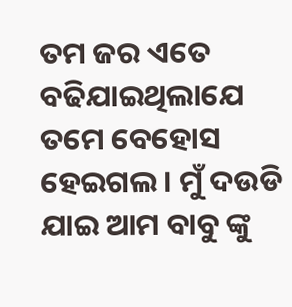ତମ ଜର ଏତେ ବଢିଯାଇଥିଲାଯେ ତମେ ବେହୋସ ହେଇଗଲ । ମୁଁ ଦଉଡି ଯାଇ ଆମ ବାବୁ ଙ୍କୁ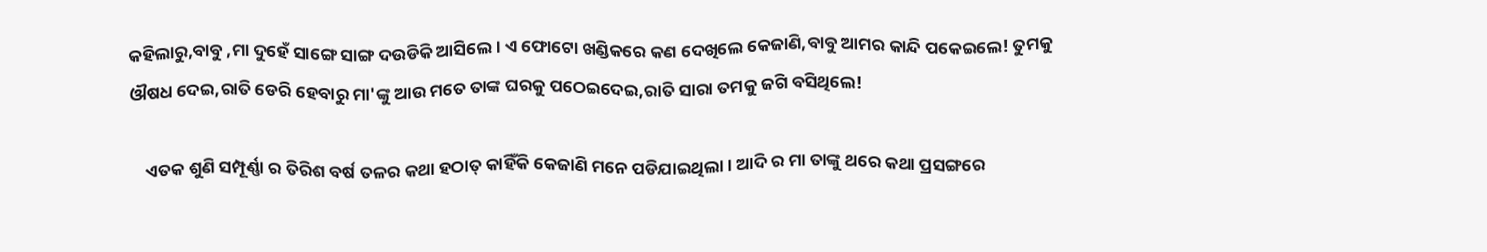କହିଲାରୁ,ବାବୁ ,ମା ଦୁହେଁ ସାଙ୍ଗେ ସାଙ୍ଗ ଦଉଡିକି ଆସିଲେ। ଏ ଫୋଟୋ ଖଣ୍ଡିକରେ କଣ ଦେଖିଲେ କେଜାଣି,ବାବୁ ଆମର କାନ୍ଦି ପକେଇଲେ! ତୁମକୁ ଔଷଧ ଦେଇ,ରାତି ଡେରି ହେବାରୁ ମା'ଙ୍କୁ ଆଉ ମତେ ତାଙ୍କ ଘରକୁ ପଠେଇଦେଇ,ରାତି ସାରା ତମକୁ ଜଗି ବସିଥିଲେ!

    ଏତକ ଶୁଣି ସମ୍ପୂର୍ଣ୍ଣା ର ତିରିଶ ବର୍ଷ ତଳର କଥା ହଠାତ୍ କାହିଁକି କେଜାଣି ମନେ ପଡିଯାଇଥିଲା। ଆଦି ର ମା ତାଙ୍କୁ ଥରେ କଥା ପ୍ରସଙ୍ଗରେ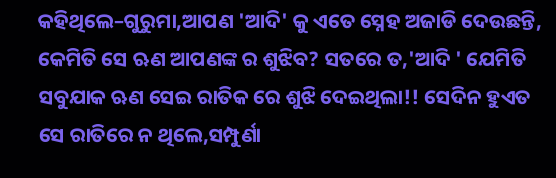କହିଥିଲେ–ଗୁରୁମା,ଆପଣ 'ଆଦି' କୁ ଏତେ ସ୍ନେହ ଅଜାଡି ଦେଉଛନ୍ତି, କେମିତି ସେ ଋଣ ଆପଣଙ୍କ ର ଶୁଝିବ? ସତରେ ତ,'ଆଦି ' ଯେମିତି ସବୁଯାକ ଋଣ ସେଇ ରାତିକ ରେ ଶୁଝି ଦେଇଥିଲା!! ସେଦିନ ହୁଏତ ସେ ରାତିରେ ନ ଥିଲେ,ସମ୍ପୁର୍ଣା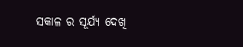ସକାଳ ର ସୂର୍ଯ୍ୟ ଦେଖି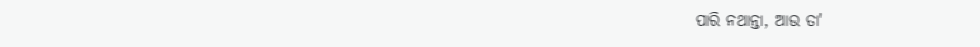ପାରି ନଥାନ୍ତା, ଆଉ ତା'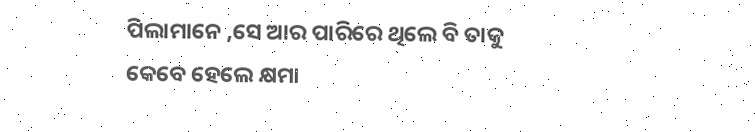ପିଲାମାନେ ,ସେ ଆର ପାରିରେ ଥିଲେ ବି ତାକୁ କେବେ ହେଲେ କ୍ଷମା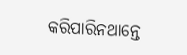କରିପାରିନଥାନ୍ତେ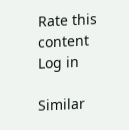Rate this content
Log in

Similar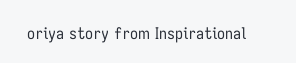oriya story from Inspirational